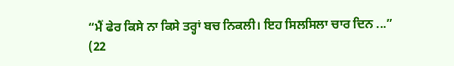“ਮੈਂ ਫੇਰ ਕਿਸੇ ਨਾ ਕਿਸੇ ਤਰ੍ਹਾਂ ਬਚ ਨਿਕਲੀ। ਇਹ ਸਿਲਸਿਲਾ ਚਾਰ ਦਿਨ ...”
(22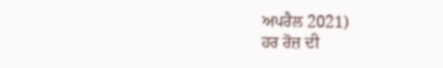ਅਪਰੈਲ 2021)
ਹਰ ਰੋਜ਼ ਦੀ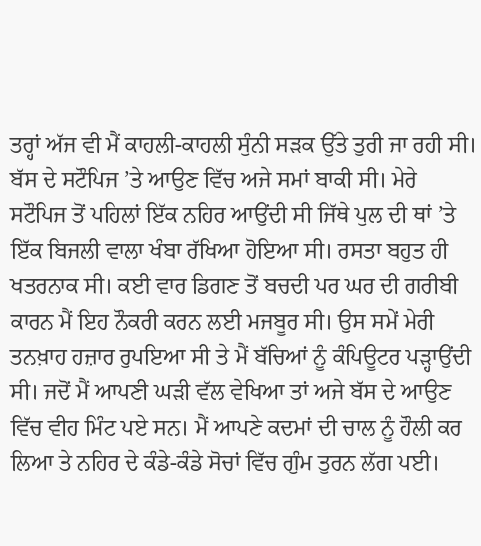ਤਰ੍ਹਾਂ ਅੱਜ ਵੀ ਮੈਂ ਕਾਹਲੀ-ਕਾਹਲੀ ਸੁੰਨੀ ਸੜਕ ਉੱਤੇ ਤੁਰੀ ਜਾ ਰਹੀ ਸੀ। ਬੱਸ ਦੇ ਸਟੌਪਿਜ ’ਤੇ ਆਉਣ ਵਿੱਚ ਅਜੇ ਸਮਾਂ ਬਾਕੀ ਸੀ। ਮੇਰੇ ਸਟੌਪਿਜ ਤੋਂ ਪਹਿਲਾਂ ਇੱਕ ਨਹਿਰ ਆਉਂਦੀ ਸੀ ਜਿੱਥੇ ਪੁਲ ਦੀ ਥਾਂ ’ਤੇ ਇੱਕ ਬਿਜਲੀ ਵਾਲਾ ਖੰਬਾ ਰੱਖਿਆ ਹੋਇਆ ਸੀ। ਰਸਤਾ ਬਹੁਤ ਹੀ ਖਤਰਨਾਕ ਸੀ। ਕਈ ਵਾਰ ਡਿਗਣ ਤੋਂ ਬਚਦੀ ਪਰ ਘਰ ਦੀ ਗਰੀਬੀ ਕਾਰਨ ਮੈਂ ਇਹ ਨੌਕਰੀ ਕਰਨ ਲਈ ਮਜਬੂਰ ਸੀ। ਉਸ ਸਮੇਂ ਮੇਰੀ ਤਨਖ਼ਾਹ ਹਜ਼ਾਰ ਰੁਪਇਆ ਸੀ ਤੇ ਮੈਂ ਬੱਚਿਆਂ ਨੂੰ ਕੰਪਿਊਟਰ ਪੜ੍ਹਾਉਂਦੀ ਸੀ। ਜਦੋਂ ਮੈਂ ਆਪਣੀ ਘੜੀ ਵੱਲ ਵੇਖਿਆ ਤਾਂ ਅਜੇ ਬੱਸ ਦੇ ਆਉਣ ਵਿੱਚ ਵੀਹ ਮਿੰਟ ਪਏ ਸਨ। ਮੈਂ ਆਪਣੇ ਕਦਮਾਂ ਦੀ ਚਾਲ ਨੂੰ ਹੌਲੀ ਕਰ ਲਿਆ ਤੇ ਨਹਿਰ ਦੇ ਕੰਡੇ-ਕੰਡੇ ਸੋਚਾਂ ਵਿੱਚ ਗੁੰਮ ਤੁਰਨ ਲੱਗ ਪਈ।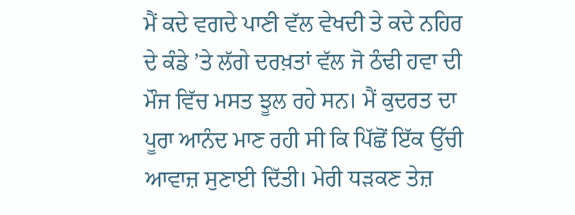ਮੈਂ ਕਦੇ ਵਗਦੇ ਪਾਣੀ ਵੱਲ ਵੇਖਦੀ ਤੇ ਕਦੇ ਨਹਿਰ ਦੇ ਕੰਡੇ ’ਤੇ ਲੱਗੇ ਦਰਖ਼ਤਾਂ ਵੱਲ ਜੋ ਠੰਢੀ ਹਵਾ ਦੀ ਮੌਜ ਵਿੱਚ ਮਸਤ ਝੂਲ ਰਹੇ ਸਨ। ਮੈਂ ਕੁਦਰਤ ਦਾ ਪੂਰਾ ਆਨੰਦ ਮਾਣ ਰਹੀ ਸੀ ਕਿ ਪਿੱਛੋਂ ਇੱਕ ਉੱਚੀ ਆਵਾਜ਼ ਸੁਣਾਈ ਦਿੱਤੀ। ਮੇਰੀ ਧੜਕਣ ਤੇਜ਼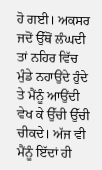ਹੋ ਗਈ। ਅਕਸਰ ਜਦੋਂ ਉੱਥੋਂ ਲੰਘਦੀ ਤਾਂ ਨਹਿਰ ਵਿੱਚ ਮੁੰਡੇ ਨਹਾਉਂਦੇ ਹੁੰਦੇ ਤੇ ਮੈਂਨੂੰ ਆਉਂਦੀ ਵੇਖ ਕੇ ਉੱਚੀ ਉੱਚੀ ਚੀਕਦੇ। ਅੱਜ ਵੀ ਮੈਂਨੂੰ ਇੱਦਾਂ ਹੀ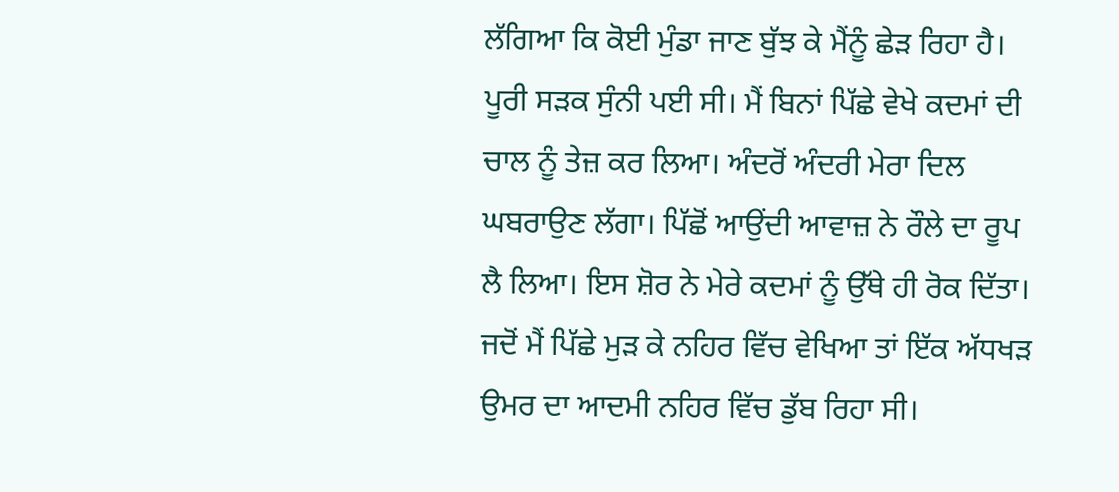ਲੱਗਿਆ ਕਿ ਕੋਈ ਮੁੰਡਾ ਜਾਣ ਬੁੱਝ ਕੇ ਮੈਂਨੂੰ ਛੇੜ ਰਿਹਾ ਹੈ। ਪੂਰੀ ਸੜਕ ਸੁੰਨੀ ਪਈ ਸੀ। ਮੈਂ ਬਿਨਾਂ ਪਿੱਛੇ ਵੇਖੇ ਕਦਮਾਂ ਦੀ ਚਾਲ ਨੂੰ ਤੇਜ਼ ਕਰ ਲਿਆ। ਅੰਦਰੋਂ ਅੰਦਰੀ ਮੇਰਾ ਦਿਲ ਘਬਰਾਉਣ ਲੱਗਾ। ਪਿੱਛੋਂ ਆਉਂਦੀ ਆਵਾਜ਼ ਨੇ ਰੌਲੇ ਦਾ ਰੂਪ ਲੈ ਲਿਆ। ਇਸ ਸ਼ੋਰ ਨੇ ਮੇਰੇ ਕਦਮਾਂ ਨੂੰ ਉੱਥੇ ਹੀ ਰੋਕ ਦਿੱਤਾ। ਜਦੋਂ ਮੈਂ ਪਿੱਛੇ ਮੁੜ ਕੇ ਨਹਿਰ ਵਿੱਚ ਵੇਖਿਆ ਤਾਂ ਇੱਕ ਅੱਧਖੜ ਉਮਰ ਦਾ ਆਦਮੀ ਨਹਿਰ ਵਿੱਚ ਡੁੱਬ ਰਿਹਾ ਸੀ।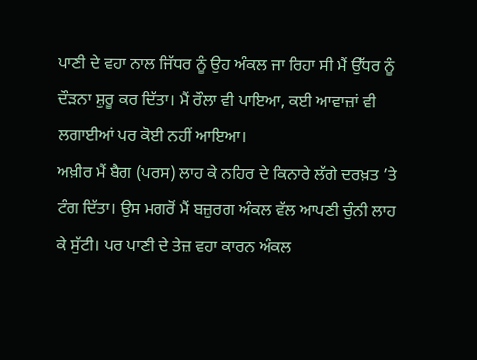ਪਾਣੀ ਦੇ ਵਹਾ ਨਾਲ ਜਿੱਧਰ ਨੂੰ ਉਹ ਅੰਕਲ ਜਾ ਰਿਹਾ ਸੀ ਮੈਂ ਉੱਧਰ ਨੂੰ ਦੌੜਨਾ ਸ਼ੁਰੂ ਕਰ ਦਿੱਤਾ। ਮੈਂ ਰੌਲਾ ਵੀ ਪਾਇਆ, ਕਈ ਆਵਾਜ਼ਾਂ ਵੀ ਲਗਾਈਆਂ ਪਰ ਕੋਈ ਨਹੀਂ ਆਇਆ।
ਅਖ਼ੀਰ ਮੈਂ ਬੈਗ (ਪਰਸ) ਲਾਹ ਕੇ ਨਹਿਰ ਦੇ ਕਿਨਾਰੇ ਲੱਗੇ ਦਰਖ਼ਤ ’ਤੇ ਟੰਗ ਦਿੱਤਾ। ਉਸ ਮਗਰੋਂ ਮੈਂ ਬਜ਼ੁਰਗ ਅੰਕਲ ਵੱਲ ਆਪਣੀ ਚੁੰਨੀ ਲਾਹ ਕੇ ਸੁੱਟੀ। ਪਰ ਪਾਣੀ ਦੇ ਤੇਜ਼ ਵਹਾ ਕਾਰਨ ਅੰਕਲ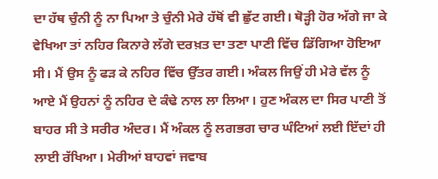ਦਾ ਹੱਥ ਚੁੰਨੀ ਨੂੰ ਨਾ ਪਿਆ ਤੇ ਚੁੰਨੀ ਮੇਰੇ ਹੱਥੋਂ ਵੀ ਛੁੱਟ ਗਈ। ਥੋੜ੍ਹੀ ਹੋਰ ਅੱਗੇ ਜਾ ਕੇ ਵੇਖਿਆ ਤਾਂ ਨਹਿਰ ਕਿਨਾਰੇ ਲੱਗੇ ਦਰਖ਼ਤ ਦਾ ਤਣਾ ਪਾਣੀ ਵਿੱਚ ਡਿੱਗਿਆ ਹੋਇਆ ਸੀ। ਮੈਂ ਉਸ ਨੂੰ ਫੜ ਕੇ ਨਹਿਰ ਵਿੱਚ ਉੱਤਰ ਗਈ। ਅੰਕਲ ਜਿਉਂ ਹੀ ਮੇਰੇ ਵੱਲ ਨੂੰ ਆਏ ਮੈਂ ਉਹਨਾਂ ਨੂੰ ਨਹਿਰ ਦੇ ਕੰਢੇ ਨਾਲ ਲਾ ਲਿਆ। ਹੁਣ ਅੰਕਲ ਦਾ ਸਿਰ ਪਾਣੀ ਤੋਂ ਬਾਹਰ ਸੀ ਤੇ ਸਰੀਰ ਅੰਦਰ। ਮੈਂ ਅੰਕਲ ਨੂੰ ਲਗਭਗ ਚਾਰ ਘੰਟਿਆਂ ਲਈ ਇੱਦਾਂ ਹੀ ਲਾਈ ਰੱਖਿਆ। ਮੇਰੀਆਂ ਬਾਹਵਾਂ ਜਵਾਬ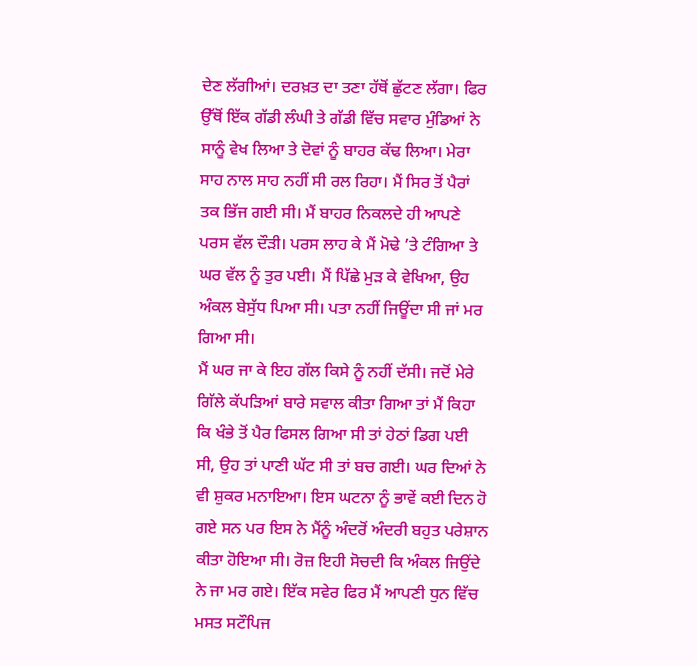ਦੇਣ ਲੱਗੀਆਂ। ਦਰਖ਼ਤ ਦਾ ਤਣਾ ਹੱਥੋਂ ਛੁੱਟਣ ਲੱਗਾ। ਫਿਰ ਉੱਥੋਂ ਇੱਕ ਗੱਡੀ ਲੰਘੀ ਤੇ ਗੱਡੀ ਵਿੱਚ ਸਵਾਰ ਮੁੰਡਿਆਂ ਨੇ ਸਾਨੂੰ ਵੇਖ ਲਿਆ ਤੇ ਦੋਵਾਂ ਨੂੰ ਬਾਹਰ ਕੱਢ ਲਿਆ। ਮੇਰਾ ਸਾਹ ਨਾਲ ਸਾਹ ਨਹੀਂ ਸੀ ਰਲ ਰਿਹਾ। ਮੈਂ ਸਿਰ ਤੋਂ ਪੈਰਾਂ ਤਕ ਭਿੱਜ ਗਈ ਸੀ। ਮੈਂ ਬਾਹਰ ਨਿਕਲਦੇ ਹੀ ਆਪਣੇ ਪਰਸ ਵੱਲ ਦੌੜੀ। ਪਰਸ ਲਾਹ ਕੇ ਮੈਂ ਮੋਢੇ ’ਤੇ ਟੰਗਿਆ ਤੇ ਘਰ ਵੱਲ ਨੂੰ ਤੁਰ ਪਈ। ਮੈਂ ਪਿੱਛੇ ਮੁੜ ਕੇ ਵੇਖਿਆ, ਉਹ ਅੰਕਲ ਬੇਸੁੱਧ ਪਿਆ ਸੀ। ਪਤਾ ਨਹੀਂ ਜਿਊਂਦਾ ਸੀ ਜਾਂ ਮਰ ਗਿਆ ਸੀ।
ਮੈਂ ਘਰ ਜਾ ਕੇ ਇਹ ਗੱਲ ਕਿਸੇ ਨੂੰ ਨਹੀਂ ਦੱਸੀ। ਜਦੋਂ ਮੇਰੇ ਗਿੱਲੇ ਕੱਪੜਿਆਂ ਬਾਰੇ ਸਵਾਲ ਕੀਤਾ ਗਿਆ ਤਾਂ ਮੈਂ ਕਿਹਾ ਕਿ ਖੰਭੇ ਤੋਂ ਪੈਰ ਫਿਸਲ ਗਿਆ ਸੀ ਤਾਂ ਹੇਠਾਂ ਡਿਗ ਪਈ ਸੀ, ਉਹ ਤਾਂ ਪਾਣੀ ਘੱਟ ਸੀ ਤਾਂ ਬਚ ਗਈ। ਘਰ ਦਿਆਂ ਨੇ ਵੀ ਸ਼ੁਕਰ ਮਨਾਇਆ। ਇਸ ਘਟਨਾ ਨੂੰ ਭਾਵੇਂ ਕਈ ਦਿਨ ਹੋ ਗਏ ਸਨ ਪਰ ਇਸ ਨੇ ਮੈਂਨੂੰ ਅੰਦਰੋਂ ਅੰਦਰੀ ਬਹੁਤ ਪਰੇਸ਼ਾਨ ਕੀਤਾ ਹੋਇਆ ਸੀ। ਰੋਜ਼ ਇਹੀ ਸੋਚਦੀ ਕਿ ਅੰਕਲ ਜਿਉਂਦੇ ਨੇ ਜਾ ਮਰ ਗਏ। ਇੱਕ ਸਵੇਰ ਫਿਰ ਮੈਂ ਆਪਣੀ ਧੁਨ ਵਿੱਚ ਮਸਤ ਸਟੌਪਿਜ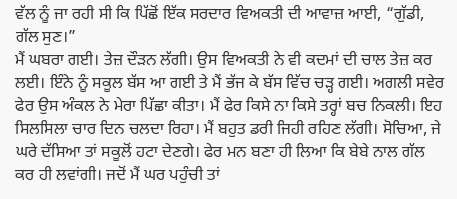ਵੱਲ ਨੂੰ ਜਾ ਰਹੀ ਸੀ ਕਿ ਪਿੱਛੋਂ ਇੱਕ ਸਰਦਾਰ ਵਿਅਕਤੀ ਦੀ ਆਵਾਜ਼ ਆਈ, “ਗੁੱਡੀ, ਗੱਲ ਸੁਣ।”
ਮੈਂ ਘਬਰਾ ਗਈ। ਤੇਜ਼ ਦੌੜਨ ਲੱਗੀ। ਉਸ ਵਿਅਕਤੀ ਨੇ ਵੀ ਕਦਮਾਂ ਦੀ ਚਾਲ ਤੇਜ਼ ਕਰ ਲਈ। ਇੰਨੇ ਨੂੰ ਸਕੂਲ ਬੱਸ ਆ ਗਈ ਤੇ ਮੈਂ ਭੱਜ ਕੇ ਬੱਸ ਵਿੱਚ ਚੜ੍ਹ ਗਈ। ਅਗਲੀ ਸਵੇਰ ਫੇਰ ਉਸ ਅੰਕਲ ਨੇ ਮੇਰਾ ਪਿੱਛਾ ਕੀਤਾ। ਮੈਂ ਫੇਰ ਕਿਸੇ ਨਾ ਕਿਸੇ ਤਰ੍ਹਾਂ ਬਚ ਨਿਕਲੀ। ਇਹ ਸਿਲਸਿਲਾ ਚਾਰ ਦਿਨ ਚਲਦਾ ਰਿਹਾ। ਮੈਂ ਬਹੁਤ ਡਰੀ ਜਿਹੀ ਰਹਿਣ ਲੱਗੀ। ਸੋਚਿਆ, ਜੇ ਘਰੇ ਦੱਸਿਆ ਤਾਂ ਸਕੂਲੋਂ ਹਟਾ ਦੇਣਗੇ। ਫੇਰ ਮਨ ਬਣਾ ਹੀ ਲਿਆ ਕਿ ਬੇਬੇ ਨਾਲ ਗੱਲ ਕਰ ਹੀ ਲਵਾਂਗੀ। ਜਦੋਂ ਮੈਂ ਘਰ ਪਹੁੰਚੀ ਤਾਂ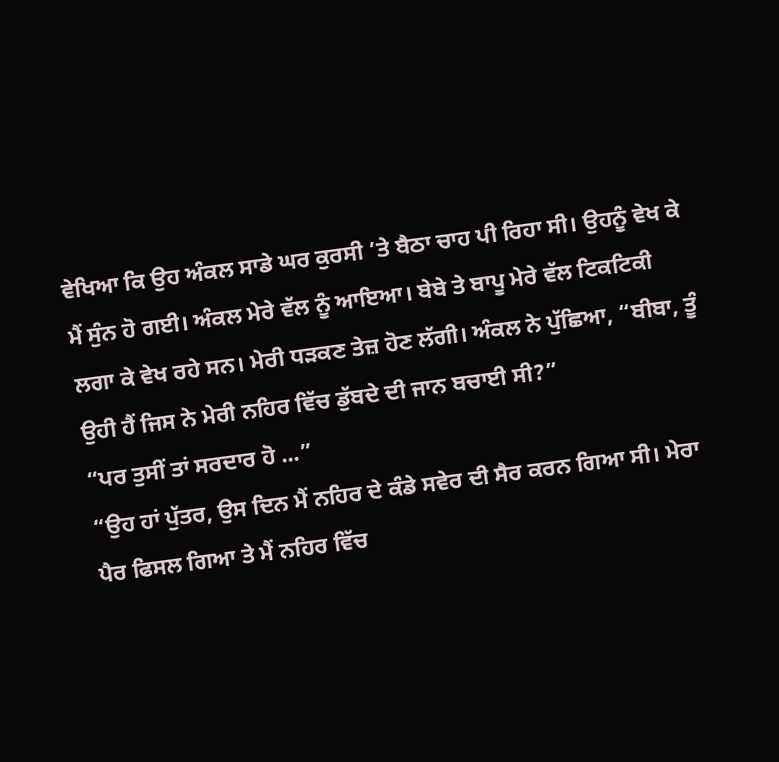ਵੇਖਿਆ ਕਿ ਉਹ ਅੰਕਲ ਸਾਡੇ ਘਰ ਕੁਰਸੀ ’ਤੇ ਬੈਠਾ ਚਾਹ ਪੀ ਰਿਹਾ ਸੀ। ਉਹਨੂੰ ਵੇਖ ਕੇ ਮੈਂ ਸੁੰਨ ਹੋ ਗਈ। ਅੰਕਲ ਮੇਰੇ ਵੱਲ ਨੂੰ ਆਇਆ। ਬੇਬੇ ਤੇ ਬਾਪੂ ਮੇਰੇ ਵੱਲ ਟਿਕਟਿਕੀ ਲਗਾ ਕੇ ਵੇਖ ਰਹੇ ਸਨ। ਮੇਰੀ ਧੜਕਣ ਤੇਜ਼ ਹੋਣ ਲੱਗੀ। ਅੰਕਲ ਨੇ ਪੁੱਛਿਆ, “ਬੀਬਾ, ਤੂੰ ਉਹੀ ਹੈਂ ਜਿਸ ਨੇ ਮੇਰੀ ਨਹਿਰ ਵਿੱਚ ਡੁੱਬਦੇ ਦੀ ਜਾਨ ਬਚਾਈ ਸੀ?”
“ਪਰ ਤੁਸੀਂ ਤਾਂ ਸਰਦਾਰ ਹੋ ...”
“ਉਹ ਹਾਂ ਪੁੱਤਰ, ਉਸ ਦਿਨ ਮੈਂ ਨਹਿਰ ਦੇ ਕੰਡੇ ਸਵੇਰ ਦੀ ਸੈਰ ਕਰਨ ਗਿਆ ਸੀ। ਮੇਰਾ ਪੈਰ ਫਿਸਲ ਗਿਆ ਤੇ ਮੈਂ ਨਹਿਰ ਵਿੱਚ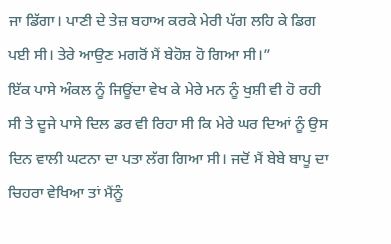ਜਾ ਡਿੱਗਾ। ਪਾਣੀ ਦੇ ਤੇਜ਼ ਬਹਾਅ ਕਰਕੇ ਮੇਰੀ ਪੱਗ ਲਹਿ ਕੇ ਡਿਗ ਪਈ ਸੀ। ਤੇਰੇ ਆਉਣ ਮਗਰੋਂ ਮੈਂ ਬੇਹੋਸ਼ ਹੋ ਗਿਆ ਸੀ।”
ਇੱਕ ਪਾਸੇ ਅੰਕਲ ਨੂੰ ਜਿਊਂਦਾ ਵੇਖ ਕੇ ਮੇਰੇ ਮਨ ਨੂੰ ਖੁਸ਼ੀ ਵੀ ਹੋ ਰਹੀ ਸੀ ਤੇ ਦੂਜੇ ਪਾਸੇ ਦਿਲ ਡਰ ਵੀ ਰਿਹਾ ਸੀ ਕਿ ਮੇਰੇ ਘਰ ਦਿਆਂ ਨੂੰ ਉਸ ਦਿਨ ਵਾਲੀ ਘਟਨਾ ਦਾ ਪਤਾ ਲੱਗ ਗਿਆ ਸੀ। ਜਦੋਂ ਮੈਂ ਬੇਬੇ ਬਾਪੂ ਦਾ ਚਿਹਰਾ ਵੇਖਿਆ ਤਾਂ ਮੈਂਨੂੰ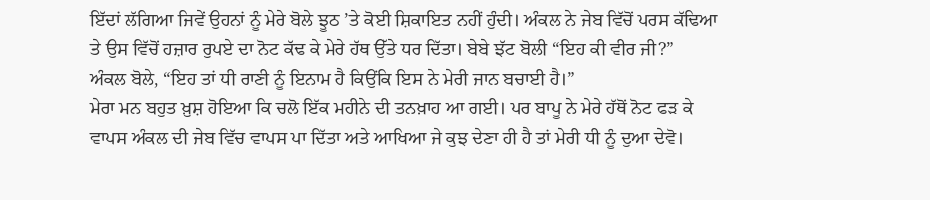ਇੱਦਾਂ ਲੱਗਿਆ ਜਿਵੇਂ ਉਹਨਾਂ ਨੂੰ ਮੇਰੇ ਬੋਲੇ ਝੂਠ ’ਤੇ ਕੋਈ ਸ਼ਿਕਾਇਤ ਨਹੀਂ ਹੁੰਦੀ। ਅੰਕਲ ਨੇ ਜੇਬ ਵਿੱਚੋਂ ਪਰਸ ਕੱਢਿਆ ਤੇ ਉਸ ਵਿੱਚੋਂ ਹਜ਼ਾਰ ਰੁਪਏ ਦਾ ਨੋਟ ਕੱਢ ਕੇ ਮੇਰੇ ਹੱਥ ਉੱਤੇ ਧਰ ਦਿੱਤਾ। ਬੇਬੇ ਝੱਟ ਬੋਲੀ “ਇਹ ਕੀ ਵੀਰ ਜੀ?”
ਅੰਕਲ ਬੋਲੇ, “ਇਹ ਤਾਂ ਧੀ ਰਾਣੀ ਨੂੰ ਇਨਾਮ ਹੈ ਕਿਉਂਕਿ ਇਸ ਨੇ ਮੇਰੀ ਜਾਨ ਬਚਾਈ ਹੈ।”
ਮੇਰਾ ਮਨ ਬਹੁਤ ਖ਼ੁਸ਼ ਹੋਇਆ ਕਿ ਚਲੋ ਇੱਕ ਮਹੀਨੇ ਦੀ ਤਨਖ਼ਾਹ ਆ ਗਈ। ਪਰ ਬਾਪੂ ਨੇ ਮੇਰੇ ਹੱਥੋਂ ਨੋਟ ਫੜ ਕੇ ਵਾਪਸ ਅੰਕਲ ਦੀ ਜੇਬ ਵਿੱਚ ਵਾਪਸ ਪਾ ਦਿੱਤਾ ਅਤੇ ਆਖਿਆ ਜੇ ਕੁਝ ਦੇਣਾ ਹੀ ਹੈ ਤਾਂ ਮੇਰੀ ਧੀ ਨੂੰ ਦੁਆ ਦੇਵੋ।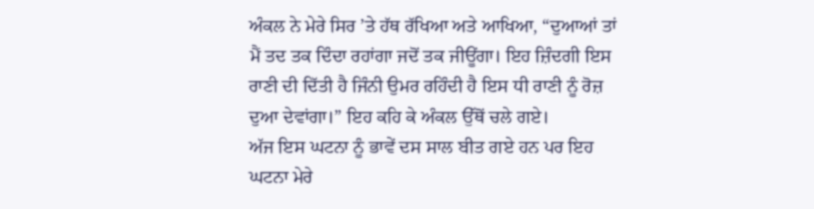ਅੰਕਲ ਨੇ ਮੇਰੇ ਸਿਰ ’ਤੇ ਹੱਥ ਰੱਖਿਆ ਅਤੇ ਆਖਿਆ, “ਦੁਆਆਂ ਤਾਂ ਮੈਂ ਤਦ ਤਕ ਦਿੰਦਾ ਰਹਾਂਗਾ ਜਦੋਂ ਤਕ ਜੀਊਂਗਾ। ਇਹ ਜ਼ਿੰਦਗੀ ਇਸ ਰਾਣੀ ਦੀ ਦਿੱਤੀ ਹੈ ਜਿੰਨੀ ਉਮਰ ਰਹਿੰਦੀ ਹੈ ਇਸ ਧੀ ਰਾਣੀ ਨੂੰ ਰੋਜ਼ ਦੁਆ ਦੇਵਾਂਗਾ।” ਇਹ ਕਹਿ ਕੇ ਅੰਕਲ ਉੱਥੋਂ ਚਲੇ ਗਏ।
ਅੱਜ ਇਸ ਘਟਨਾ ਨੂੰ ਭਾਵੇਂ ਦਸ ਸਾਲ ਬੀਤ ਗਏ ਹਨ ਪਰ ਇਹ ਘਟਨਾ ਮੇਰੇ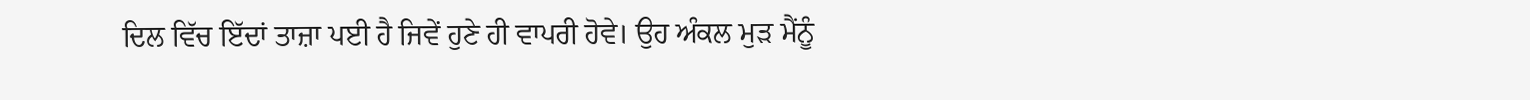ਦਿਲ ਵਿੱਚ ਇੱਦਾਂ ਤਾਜ਼ਾ ਪਈ ਹੈ ਜਿਵੇਂ ਹੁਣੇ ਹੀ ਵਾਪਰੀ ਹੋਵੇ। ਉਹ ਅੰਕਲ ਮੁੜ ਮੈਂਨੂੰ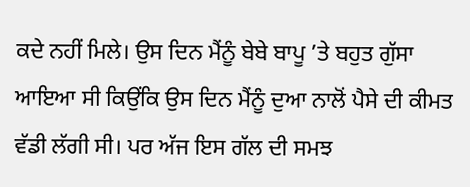ਕਦੇ ਨਹੀਂ ਮਿਲੇ। ਉਸ ਦਿਨ ਮੈਂਨੂੰ ਬੇਬੇ ਬਾਪੂ ’ਤੇ ਬਹੁਤ ਗੁੱਸਾ ਆਇਆ ਸੀ ਕਿਉਂਕਿ ਉਸ ਦਿਨ ਮੈਂਨੂੰ ਦੁਆ ਨਾਲੋਂ ਪੈਸੇ ਦੀ ਕੀਮਤ ਵੱਡੀ ਲੱਗੀ ਸੀ। ਪਰ ਅੱਜ ਇਸ ਗੱਲ ਦੀ ਸਮਝ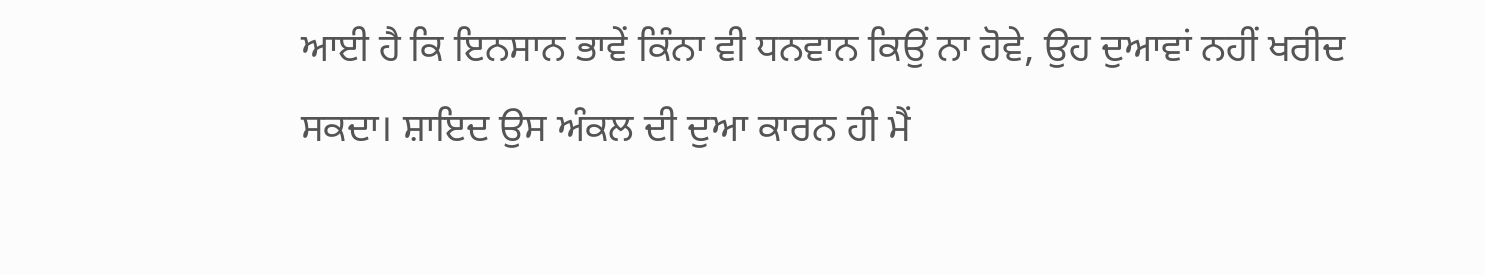ਆਈ ਹੈ ਕਿ ਇਨਸਾਨ ਭਾਵੇਂ ਕਿੰਨਾ ਵੀ ਧਨਵਾਨ ਕਿਉਂ ਨਾ ਹੋਵੇ, ਉਹ ਦੁਆਵਾਂ ਨਹੀਂ ਖਰੀਦ ਸਕਦਾ। ਸ਼ਾਇਦ ਉਸ ਅੰਕਲ ਦੀ ਦੁਆ ਕਾਰਨ ਹੀ ਮੈਂ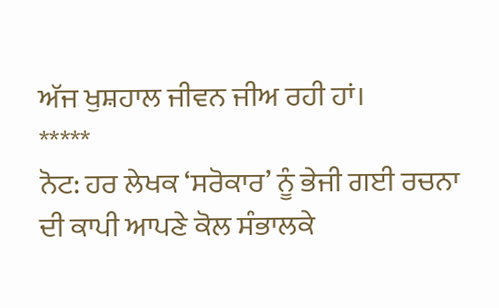ਅੱਜ ਖੁਸ਼ਹਾਲ ਜੀਵਨ ਜੀਅ ਰਹੀ ਹਾਂ।
*****
ਨੋਟ: ਹਰ ਲੇਖਕ ‘ਸਰੋਕਾਰ’ ਨੂੰ ਭੇਜੀ ਗਈ ਰਚਨਾ ਦੀ ਕਾਪੀ ਆਪਣੇ ਕੋਲ ਸੰਭਾਲਕੇ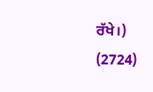ਰੱਖੇ।)
(2724)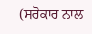(ਸਰੋਕਾਰ ਨਾਲ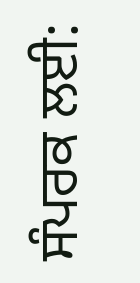ਸੰਪਰਕ ਲਈ: